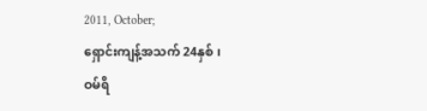2011, October;
ရှောင်းကျန့်အသက် 24နှစ် ၊
ဝမ်ရိ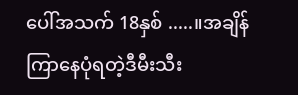ပေါ်အသက် 18နှစ် .....။အချိန်ကြာနေပုံရတဲ့ဒီမီးသီး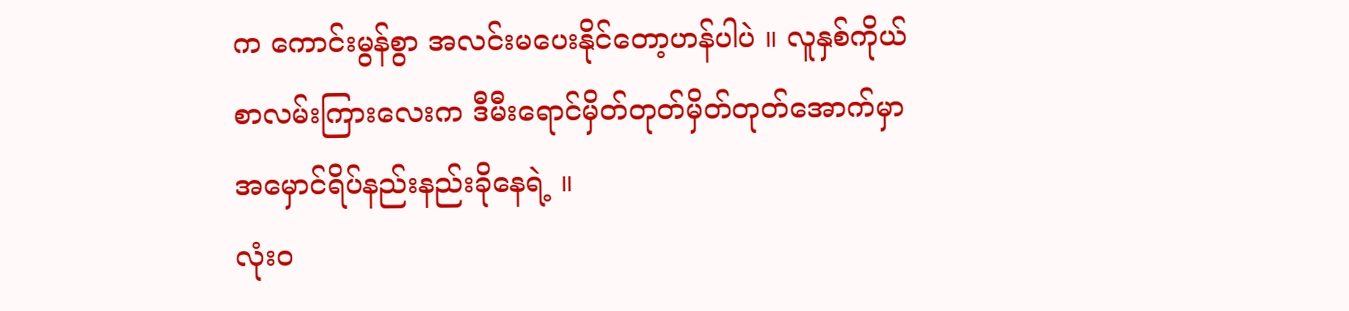က ကောင်းမွန်စွာ အလင်းမပေးနိုင်တော့ဟန်ပါပဲ ။ လူနှစ်ကိုယ်စာလမ်းကြားလေးက ဒီမီးရောင်မှိတ်တုတ်မှိတ်တုတ်အောက်မှာ အမှောင်ရိပ်နည်းနည်းခိုနေရဲ့ ။
လုံးဝ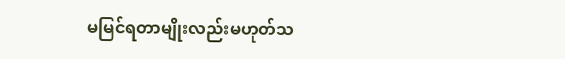မမြင်ရတာမျိုးလည်းမဟုတ်သ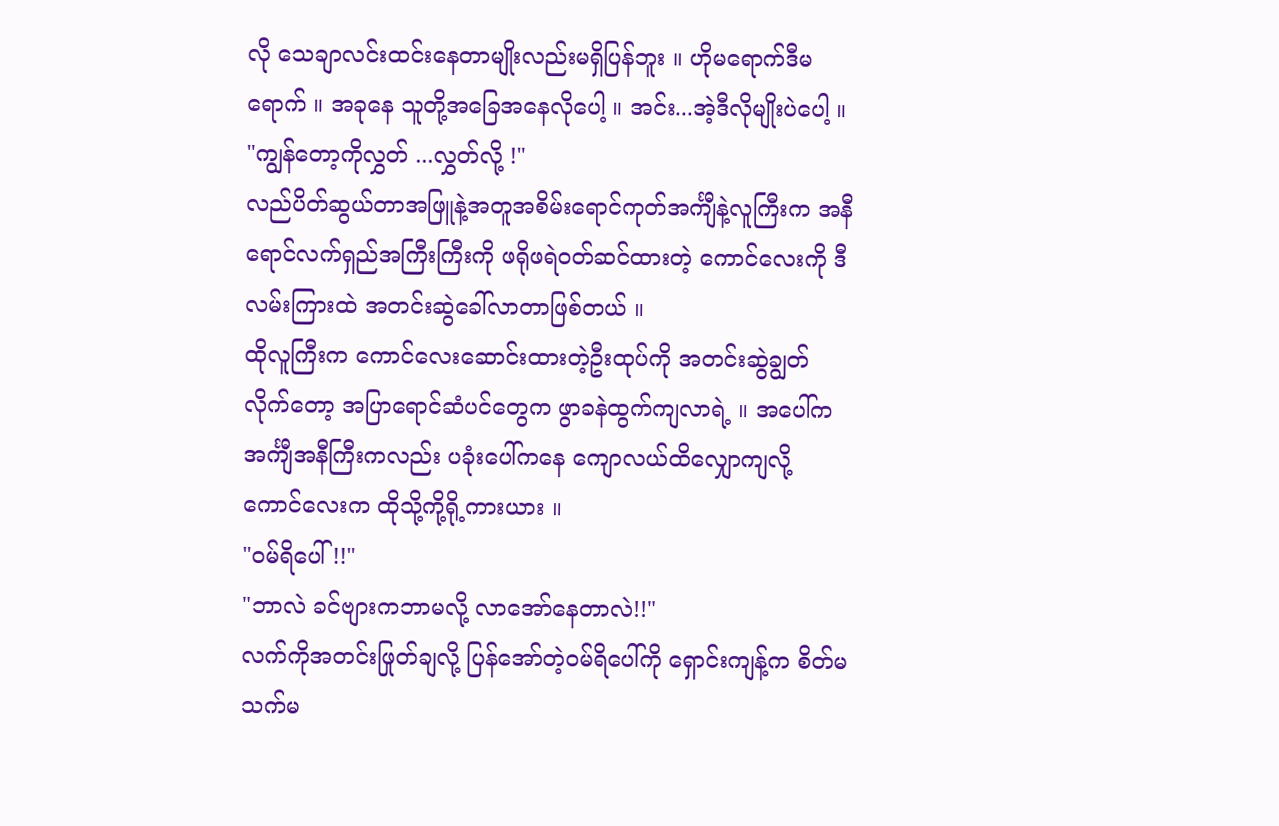လို သေချာလင်းထင်းနေတာမျိုးလည်းမရှိပြန်ဘူး ။ ဟိုမရောက်ဒီမရောက် ။ အခုနေ သူတို့အခြေအနေလိုပေါ့ ။ အင်း...အဲ့ဒီလိုမျိုးပဲပေါ့ ။
"ကျွန်တော့ကိုလွှတ် ...လွှတ်လို့ !"
လည်ပိတ်ဆွယ်တာအဖြူနဲ့အတူအစိမ်းရောင်ကုတ်အင်္ကျီနဲ့လူကြီးက အနီရောင်လက်ရှည်အကြီးကြီးကို ဖရိုဖရဲဝတ်ဆင်ထားတဲ့ ကောင်လေးကို ဒီလမ်းကြားထဲ အတင်းဆွဲခေါ်လာတာဖြစ်တယ် ။
ထိုလူကြီးက ကောင်လေးဆောင်းထားတဲ့ဦးထုပ်ကို အတင်းဆွဲချွတ်လိုက်တော့ အပြာရောင်ဆံပင်တွေက ဖွာခနဲထွက်ကျလာရဲ့ ။ အပေါ်ကအင်္ကျီအနီကြီးကလည်း ပခုံးပေါ်ကနေ ကျောလယ်ထိလျှောကျလို့ ကောင်လေးက ထိုသို့ကို့ရို့ကားယား ။
"ဝမ်ရိပေါ် !!"
"ဘာလဲ ခင်ဗျားကဘာမလို့ လာအော်နေတာလဲ!!"
လက်ကိုအတင်းဖြုတ်ချလို့ ပြန်အော်တဲ့ဝမ်ရိပေါ်ကို ရှောင်းကျန့်က စိတ်မသက်မ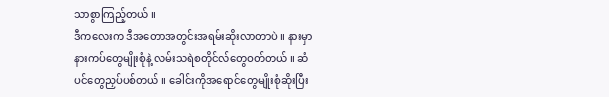သာစွာကြည့်တယ် ။
ဒီကလေးက ဒီအတောအတွင်းအရမ်းဆိုးလာတာပဲ ။ နားမှာ နားကပ်တွေမျိုးစုံနဲ့ လမ်းသရဲစတိုင်လ်တွေဝတ်တယ် ။ ဆံပင်တွေညှပ်ပစ်တယ် ။ ခေါင်းကိုအရောင်တွေမျိုးစုံဆိုးပြီး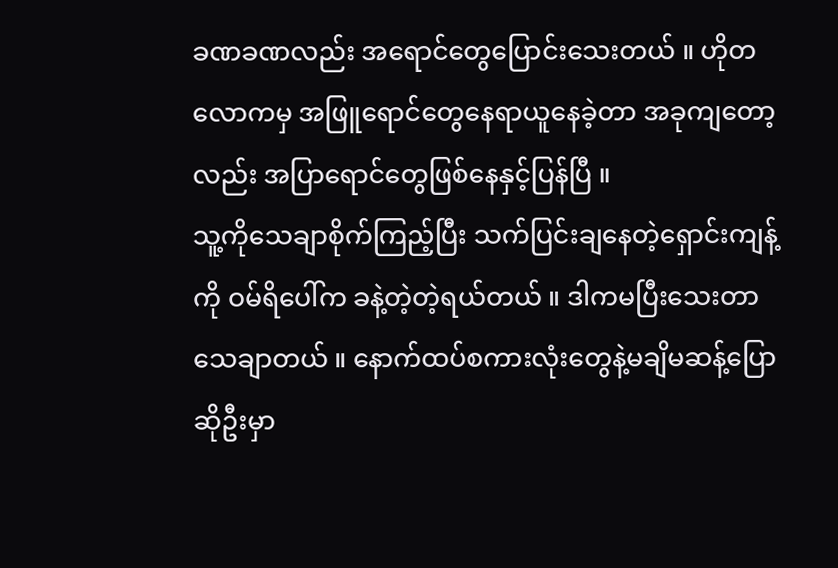ခဏခဏလည်း အရောင်တွေပြောင်းသေးတယ် ။ ဟိုတလောကမှ အဖြူရောင်တွေနေရာယူနေခဲ့တာ အခုကျတော့လည်း အပြာရောင်တွေဖြစ်နေနှင့်ပြန်ပြီ ။
သူ့ကိုသေချာစိုက်ကြည့်ပြီး သက်ပြင်းချနေတဲ့ရှောင်းကျန့်ကို ဝမ်ရိပေါ်က ခနဲ့တဲ့တဲ့ရယ်တယ် ။ ဒါကမပြီးသေးတာသေချာတယ် ။ နောက်ထပ်စကားလုံးတွေနဲ့မချိမဆန့်ပြောဆိုဦးမှာ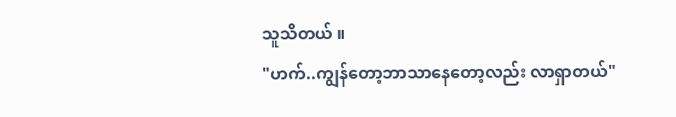သူသိတယ် ။
"ဟက်..ကျွန်တော့ဘာသာနေတော့လည်း လာရှာတယ်"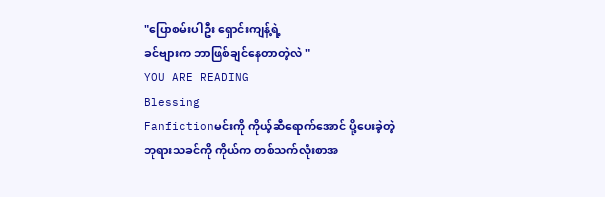"ပြောစမ်းပါဦး ရှောင်းကျန့်ရဲ့
ခင်ဗျားက ဘာဖြစ်ချင်နေတာတဲ့လဲ "
YOU ARE READING
Blessing
Fanfictionမင်းကို ကိုယ့်ဆီရောက်အောင် ပို့ပေးခဲ့တဲ့ ဘုရားသခင်ကို ကိုယ်က တစ်သက်လုံးစာအ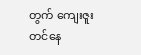တွက် ကျေးဇူးတင်နေ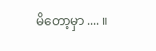မိတော့မှာ .... ။